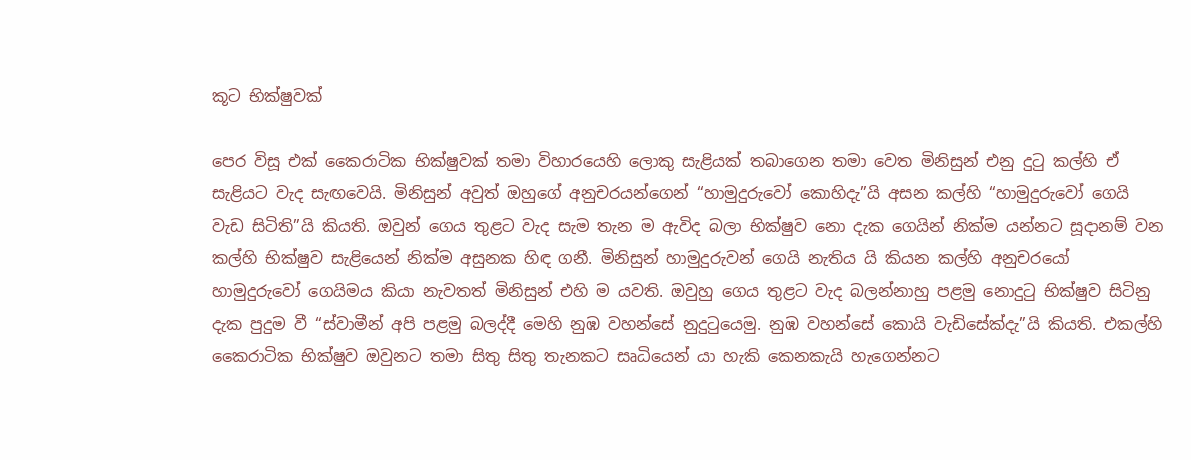කූට භික්ෂුවක්

පෙර විසූ එක් කෛරාටික භික්ෂුවක් තමා විහාරයෙහි ලොකු සැළියක් තබාගෙන තමා වෙත මිනිසුන් එනු දුටු කල්හි ඒ සැළියට වැද සැඟවෙයි. මිනිසුන් අවුත් ඔහුගේ අනුචරයන්ගෙන් “හාමුදුරුවෝ කොහිදැ”යි අසන කල්හි “හාමුදුරුවෝ ගෙයි වැඩ සිටිති”යි කියති. ඔවුන් ගෙය තුළට වැද සැම තැන ම ඇවිද බලා භික්ෂුව නො දැක ගෙයින් නික්ම යන්නට සූදානම් වන කල්හි භික්ෂුව සැළියෙන් නික්ම අසුනක හිඳ ගනී. මිනිසුන් හාමුදුරුවන් ගෙයි නැතිය යි කියන කල්හි අනුචරයෝ හාමුදුරුවෝ ගෙයිමය කියා නැවතත් මිනිසුන් එහි ම යවති. ඔවුහු ගෙය තුළට වැද බලන්නාහු පළමු නොදුටු භික්ෂුව සිටිනු දැක පුදුම වී “ස්වාමීන් අපි පළමු බලද්දී මෙහි නුඹ වහන්සේ නුදුටුයෙමු. නුඹ වහන්සේ කොයි වැඩිසේක්දැ”යි කියති. එකල්හි කෛරාටික භික්ෂුව ඔවුනට තමා සිතු සිතු තැනකට සෘධියෙන් යා හැකි කෙනකැයි හැගෙන්නට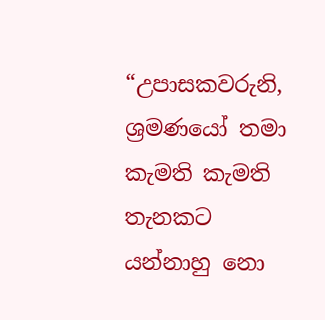“උපාසකවරුනි, ශ්‍ර‍මණයෝ තමා කැමති කැමති තැනකට යන්නාහු නො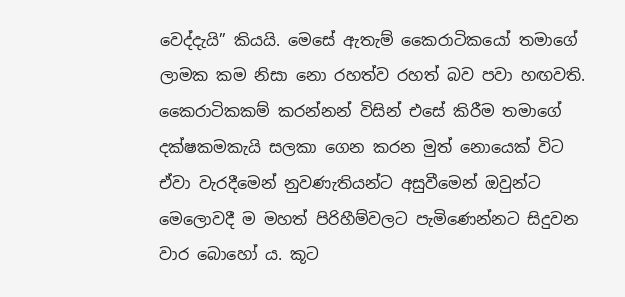වෙද්දැයි” කියයි. මෙසේ ඇතැම් කෛරාටිකයෝ තමාගේ ලාමක කම නිසා නො රහත්ව රහත් බව පවා හඟවති. කෛරාටිකකම් කරන්නන් විසින් එසේ කිරීම තමාගේ දක්ෂකමකැයි සලකා ගෙන කරන මුත් නොයෙක් විට ඒවා වැරදීමෙන් නුවණැතියන්ට අසුවීමෙන් ඔවුන්ට මෙලොවදී ම මහත් පිරිහීම්වලට පැමිණෙන්නට සිදුවන වාර බොහෝ ය. කූට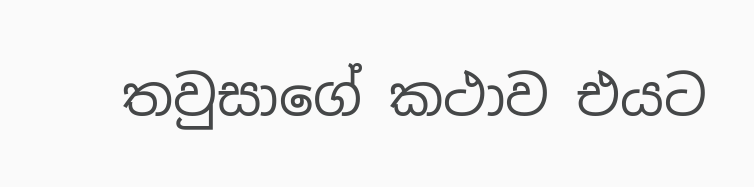තවුසාගේ කථාව එයට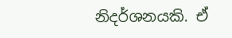නිදර්ශනයකි. ඒ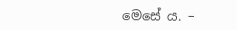මෙසේ ය. –